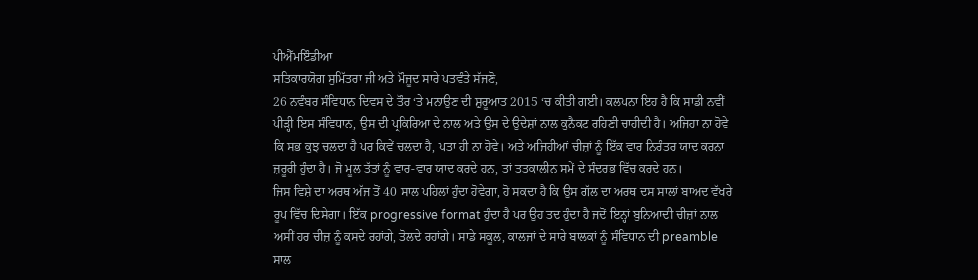ਪੀਐੱਮਇੰਡੀਆ
ਸਤਿਕਾਰਯੋਗ ਸੁਮਿੱਤਰਾ ਜੀ ਅਤੇ ਮੌਜੂਦ ਸਾਰੇ ਪਤਵੰਤੇ ਸੱਜਣੋ,
26 ਨਵੰਬਰ ਸੰਵਿਧਾਨ ਦਿਵਸ ਦੇ ਤੌਰ ‘ਤੇ ਮਨਾਉਣ ਦੀ ਸ਼ੁਰੂਆਤ 2015 ‘ਚ ਕੀਤੀ ਗਈ। ਕਲਪਨਾ ਇਹ ਹੈ ਕਿ ਸਾਡੀ ਨਵੀਂ ਪੀੜ੍ਹੀ ਇਸ ਸੰਵਿਧਾਨ, ਉਸ ਦੀ ਪ੍ਰਕਿਰਿਆ ਦੇ ਨਾਲ ਅਤੇ ਉਸ ਦੇ ਉਦੇਸ਼ਾਂ ਨਾਲ ਕੁਨੈਕਟ ਰਹਿਣੀ ਚਾਹੀਦੀ ਹੈ। ਅਜਿਹਾ ਨਾ ਹੋਵੇ ਕਿ ਸਭ ਕੁਝ ਚਲਦਾ ਹੈ ਪਰ ਕਿਵੇਂ ਚਲਦਾ ਹੈ, ਪਤਾ ਹੀ ਨਾ ਹੋਵੇ। ਅਤੇ ਅਜਿਹੀਆਂ ਚੀਜ਼ਾਂ ਨੂੰ ਇੱਕ ਵਾਰ ਨਿਰੰਤਰ ਯਾਦ ਕਰਨਾ ਜ਼ਰੂਰੀ ਹੁੰਦਾ ਹੈ। ਜੋ ਮੂਲ ਤੱਤਾਂ ਨੂੰ ਵਾਰ-ਵਾਰ ਯਾਦ ਕਰਦੇ ਹਨ, ਤਾਂ ਤਤਕਾਲੀਨ ਸਮੇਂ ਦੇ ਸੰਦਰਭ ਵਿੱਚ ਕਰਦੇ ਹਨ।
ਜਿਸ ਵਿਸ਼ੇ ਦਾ ਅਰਥ ਅੱਜ ਤੋਂ 40 ਸਾਲ ਪਹਿਲਾਂ ਹੁੰਦਾ ਹੋਵੇਗਾ, ਹੋ ਸਕਦਾ ਹੈ ਕਿ ਉਸ ਗੱਲ ਦਾ ਅਰਥ ਦਸ ਸਾਲਾਂ ਬਾਅਦ ਵੱਖਰੇ ਰੂਪ ਵਿੱਚ ਦਿਸੇਗਾ। ਇੱਕ progressive format ਹੁੰਦਾ ਹੈ ਪਰ ਉਹ ਤਦ ਹੁੰਦਾ ਹੈ ਜਦੋਂ ਇਨ੍ਹਾਂ ਬੁਨਿਆਦੀ ਚੀਜ਼ਾਂ ਨਾਲ ਅਸੀਂ ਹਰ ਚੀਜ਼ ਨੂੰ ਕਸਦੇ ਰਹਾਂਗੇ, ਤੋਲਦੇ ਰਹਾਂਗੇ। ਸਾਡੇ ਸਕੂਲ, ਕਾਲਜਾਂ ਦੇ ਸਾਰੇ ਬਾਲਕਾਂ ਨੂੰ ਸੰਵਿਧਾਨ ਦੀ preamble ਸਾਲ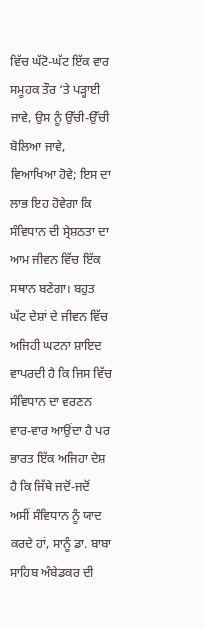ਵਿੱਚ ਘੱਟੋ-ਘੱਟ ਇੱਕ ਵਾਰ ਸਮੂਹਕ ਤੌਰ ‘ਤੇ ਪੜ੍ਹਾਈ ਜਾਵੇ, ਉਸ ਨੂੰ ਉੱਚੀ-ਉੱਚੀ ਬੋਲਿਆ ਜਾਵੇ, ਵਿਆਖਿਆ ਹੋਵੇ; ਇਸ ਦਾ ਲਾਭ ਇਹ ਹੋਵੇਗਾ ਕਿ ਸੰਵਿਧਾਨ ਦੀ ਸ੍ਰੇਸ਼ਠਤਾ ਦਾ ਆਮ ਜੀਵਨ ਵਿੱਚ ਇੱਕ ਸਥਾਨ ਬਣੇਗਾ। ਬਹੁਤ ਘੱਟ ਦੇਸ਼ਾਂ ਦੇ ਜੀਵਨ ਵਿੱਚ ਅਜਿਹੀ ਘਟਨਾ ਸ਼ਾਇਦ ਵਾਪਰਦੀ ਹੈ ਕਿ ਜਿਸ ਵਿੱਚ ਸੰਵਿਧਾਨ ਦਾ ਵਰਣਨ ਵਾਰ-ਵਾਰ ਆਉਂਦਾ ਹੈ ਪਰ ਭਾਰਤ ਇੱਕ ਅਜਿਹਾ ਦੇਸ਼ ਹੈ ਕਿ ਜਿੱਥੇ ਜਦੋਂ-ਜਦੋਂ ਅਸੀਂ ਸੰਵਿਧਾਨ ਨੂੰ ਯਾਦ ਕਰਦੇ ਹਾਂ, ਸਾਨੂੰ ਡਾ. ਬਾਬਾ ਸਾਹਿਬ ਅੰਬੇਡਕਰ ਦੀ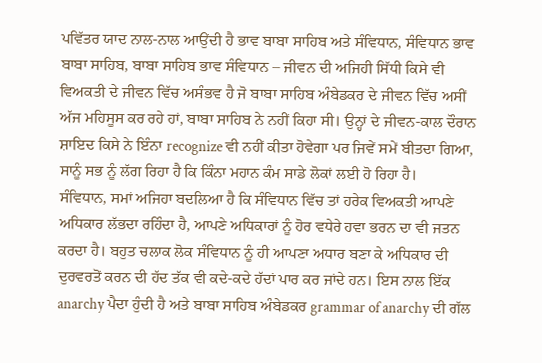ਪਵਿੱਤਰ ਯਾਦ ਨਾਲ-ਨਾਲ ਆਉਂਦੀ ਹੈ ਭਾਵ ਬਾਬਾ ਸਾਹਿਬ ਅਤੇ ਸੰਵਿਧਾਨ, ਸੰਵਿਧਾਨ ਭਾਵ ਬਾਬਾ ਸਾਹਿਬ, ਬਾਬਾ ਸਾਹਿਬ ਭਾਵ ਸੰਵਿਧਾਨ – ਜੀਵਨ ਦੀ ਅਜਿਹੀ ਸਿੱਧੀ ਕਿਸੇ ਵੀ ਵਿਅਕਤੀ ਦੇ ਜੀਵਨ ਵਿੱਚ ਅਸੰਭਵ ਹੈ ਜੋ ਬਾਬਾ ਸਾਹਿਬ ਅੰਬੇਡਕਰ ਦੇ ਜੀਵਨ ਵਿੱਚ ਅਸੀਂ ਅੱਜ ਮਹਿਸੂਸ ਕਰ ਰਹੇ ਹਾਂ, ਬਾਬਾ ਸਾਹਿਬ ਨੇ ਨਹੀਂ ਕਿਹਾ ਸੀ। ਉਨ੍ਹਾਂ ਦੇ ਜੀਵਨ-ਕਾਲ ਦੌਰਾਨ ਸ਼ਾਇਦ ਕਿਸੇ ਨੇ ਇੰਨਾ recognize ਵੀ ਨਹੀਂ ਕੀਤਾ ਹੋਵੇਗਾ ਪਰ ਜਿਵੇਂ ਸਮੇਂ ਬੀਤਦਾ ਗਿਆ, ਸਾਨੂੰ ਸਭ ਨੂੰ ਲੱਗ ਰਿਹਾ ਹੈ ਕਿ ਕਿੰਨਾ ਮਹਾਨ ਕੰਮ ਸਾਡੇ ਲੋਕਾਂ ਲਈ ਹੋ ਰਿਹਾ ਹੈ।
ਸੰਵਿਧਾਨ, ਸਮਾਂ ਅਜਿਹਾ ਬਦਲਿਆ ਹੈ ਕਿ ਸੰਵਿਧਾਨ ਵਿੱਚ ਤਾਂ ਹਰੇਕ ਵਿਅਕਤੀ ਆਪਣੇ ਅਧਿਕਾਰ ਲੱਭਦਾ ਰਹਿੰਦਾ ਹੈ, ਆਪਣੇ ਅਧਿਕਾਰਾਂ ਨੂੰ ਹੋਰ ਵਧੇਰੇ ਹਵਾ ਭਰਨ ਦਾ ਵੀ ਜਤਨ ਕਰਦਾ ਹੈ। ਬਹੁਤ ਚਲਾਕ ਲੋਕ ਸੰਵਿਧਾਨ ਨੂੰ ਹੀ ਆਪਣਾ ਅਧਾਰ ਬਣਾ ਕੇ ਅਧਿਕਾਰ ਦੀ ਦੁਰਵਰਤੋਂ ਕਰਨ ਦੀ ਹੱਦ ਤੱਕ ਵੀ ਕਦੇ-ਕਦੇ ਹੱਦਾਂ ਪਾਰ ਕਰ ਜਾਂਦੇ ਹਨ। ਇਸ ਨਾਲ ਇੱਕ anarchy ਪੈਦਾ ਹੁੰਦੀ ਹੈ ਅਤੇ ਬਾਬਾ ਸਾਹਿਬ ਅੰਬੇਡਕਰ grammar of anarchy ਦੀ ਗੱਲ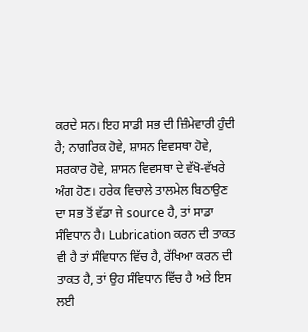ਕਰਦੇ ਸਨ। ਇਹ ਸਾਡੀ ਸਭ ਦੀ ਜ਼ਿੰਮੇਵਾਰੀ ਹੁੰਦੀ ਹੈ; ਨਾਗਰਿਕ ਹੋਵੇ, ਸ਼ਾਸਨ ਵਿਵਸਥਾ ਹੋਵੇ, ਸਰਕਾਰ ਹੋਵੇ, ਸ਼ਾਸਨ ਵਿਵਸਥਾ ਦੇ ਵੱਖੋ-ਵੱਖਰੇ ਅੰਗ ਹੋਣ। ਹਰੇਕ ਵਿਚਾਲੇ ਤਾਲਮੇਲ ਬਿਠਾਉਣ ਦਾ ਸਭ ਤੋਂ ਵੱਡਾ ਜੇ source ਹੈ, ਤਾਂ ਸਾਡਾ ਸੰਵਿਧਾਨ ਹੈ। Lubrication ਕਰਨ ਦੀ ਤਾਕਤ ਵੀ ਹੈ ਤਾਂ ਸੰਵਿਧਾਨ ਵਿੱਚ ਹੈ, ਰੱਖਿਆ ਕਰਨ ਦੀ ਤਾਕਤ ਹੈ, ਤਾਂ ਉਹ ਸੰਵਿਧਾਨ ਵਿੱਚ ਹੈ ਅਤੇ ਇਸ ਲਈ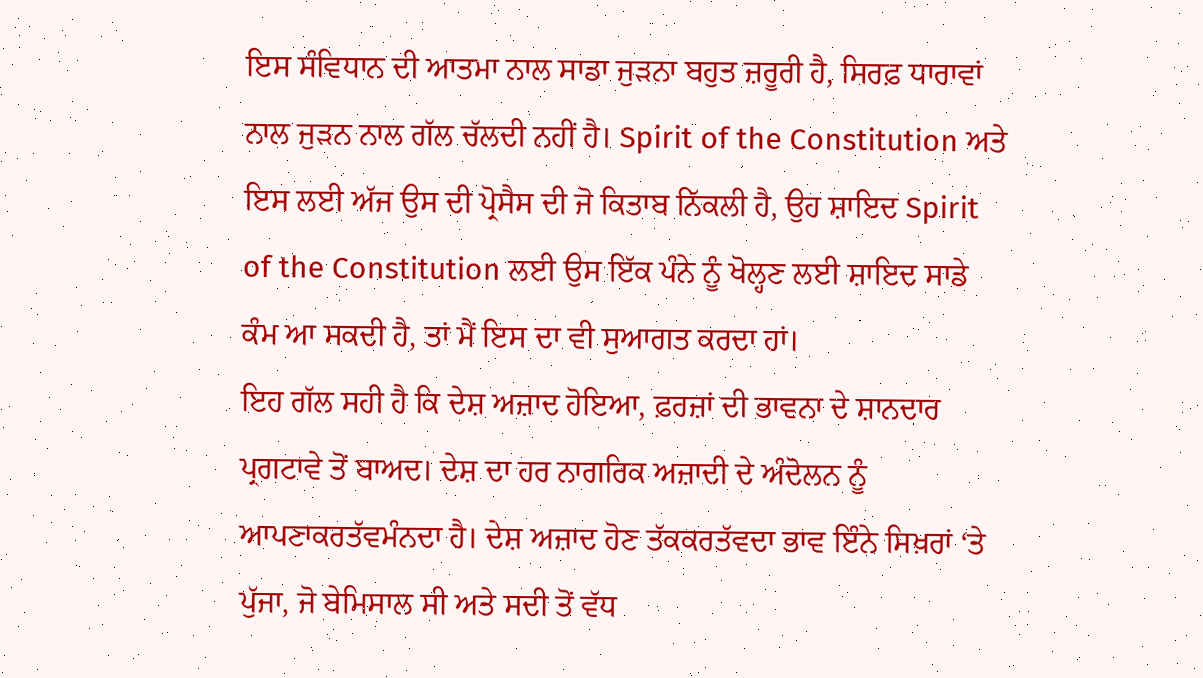ਇਸ ਸੰਵਿਧਾਨ ਦੀ ਆਤਮਾ ਨਾਲ ਸਾਡਾ ਜੁੜਨਾ ਬਹੁਤ ਜ਼ਰੂਰੀ ਹੈ, ਸਿਰਫ਼ ਧਾਰਾਵਾਂ ਨਾਲ ਜੁੜਨ ਨਾਲ ਗੱਲ ਚੱਲਦੀ ਨਹੀਂ ਹੈ। Spirit of the Constitution ਅਤੇ ਇਸ ਲਈ ਅੱਜ ਉਸ ਦੀ ਪ੍ਰੋਸੈਸ ਦੀ ਜੋ ਕਿਤਾਬ ਨਿੱਕਲੀ ਹੈ, ਉਹ ਸ਼ਾਇਦ Spirit of the Constitution ਲਈ ਉਸ ਇੱਕ ਪੰਨੇ ਨੂੰ ਖੋਲ੍ਹਣ ਲਈ ਸ਼ਾਇਦ ਸਾਡੇ ਕੰਮ ਆ ਸਕਦੀ ਹੈ, ਤਾਂ ਮੈਂ ਇਸ ਦਾ ਵੀ ਸੁਆਗਤ ਕਰਦਾ ਹਾਂ।
ਇਹ ਗੱਲ ਸਹੀ ਹੈ ਕਿ ਦੇਸ਼ ਅਜ਼ਾਦ ਹੋਇਆ, ਫ਼ਰਜ਼ਾਂ ਦੀ ਭਾਵਨਾ ਦੇ ਸ਼ਾਨਦਾਰ ਪ੍ਰਗਟਾਵੇ ਤੋਂ ਬਾਅਦ। ਦੇਸ਼ ਦਾ ਹਰ ਨਾਗਰਿਕ ਅਜ਼ਾਦੀ ਦੇ ਅੰਦੋਲਨ ਨੂੰ ਆਪਣਾਕਰਤੱਵਮੰਨਦਾ ਹੈ। ਦੇਸ਼ ਅਜ਼ਾਦ ਹੋਣ ਤੱਕਕਰਤੱਵਦਾ ਭਾਵ ਇੰਨੇ ਸਿਖ਼ਰਾਂ ‘ਤੇ ਪੁੱਜਾ, ਜੋ ਬੇਮਿਸਾਲ ਸੀ ਅਤੇ ਸਦੀ ਤੋਂ ਵੱਧ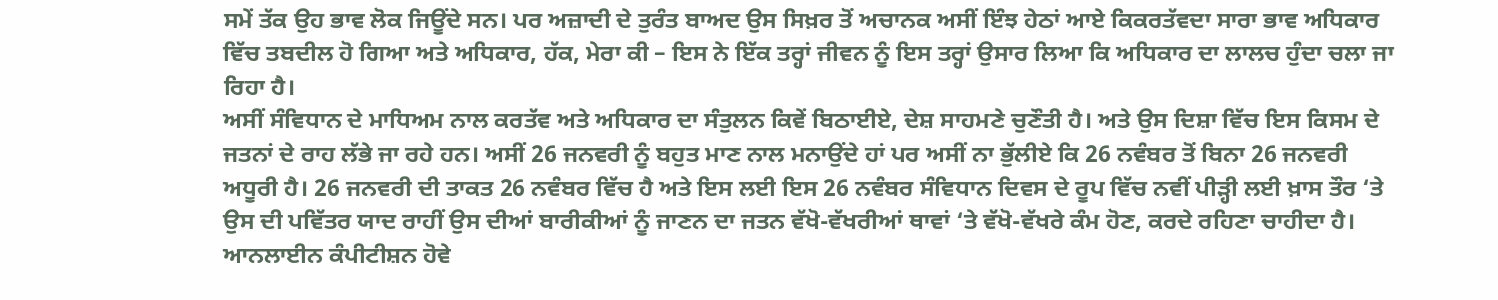ਸਮੇਂ ਤੱਕ ਉਹ ਭਾਵ ਲੋਕ ਜਿਊਂਦੇ ਸਨ। ਪਰ ਅਜ਼ਾਦੀ ਦੇ ਤੁਰੰਤ ਬਾਅਦ ਉਸ ਸਿਖ਼ਰ ਤੋਂ ਅਚਾਨਕ ਅਸੀਂ ਇੰਝ ਹੇਠਾਂ ਆਏ ਕਿਕਰਤੱਵਦਾ ਸਾਰਾ ਭਾਵ ਅਧਿਕਾਰ ਵਿੱਚ ਤਬਦੀਲ ਹੋ ਗਿਆ ਅਤੇ ਅਧਿਕਾਰ, ਹੱਕ, ਮੇਰਾ ਕੀ – ਇਸ ਨੇ ਇੱਕ ਤਰ੍ਹਾਂ ਜੀਵਨ ਨੂੰ ਇਸ ਤਰ੍ਹਾਂ ਉਸਾਰ ਲਿਆ ਕਿ ਅਧਿਕਾਰ ਦਾ ਲਾਲਚ ਹੁੰਦਾ ਚਲਾ ਜਾ ਰਿਹਾ ਹੈ।
ਅਸੀਂ ਸੰਵਿਧਾਨ ਦੇ ਮਾਧਿਅਮ ਨਾਲ ਕਰਤੱਵ ਅਤੇ ਅਧਿਕਾਰ ਦਾ ਸੰਤੁਲਨ ਕਿਵੇਂ ਬਿਠਾਈਏ, ਦੇਸ਼ ਸਾਹਮਣੇ ਚੁਣੌਤੀ ਹੈ। ਅਤੇ ਉਸ ਦਿਸ਼ਾ ਵਿੱਚ ਇਸ ਕਿਸਮ ਦੇ ਜਤਨਾਂ ਦੇ ਰਾਹ ਲੱਭੇ ਜਾ ਰਹੇ ਹਨ। ਅਸੀਂ 26 ਜਨਵਰੀ ਨੂੰ ਬਹੁਤ ਮਾਣ ਨਾਲ ਮਨਾਉਂਦੇ ਹਾਂ ਪਰ ਅਸੀਂ ਨਾ ਭੁੱਲੀਏ ਕਿ 26 ਨਵੰਬਰ ਤੋਂ ਬਿਨਾ 26 ਜਨਵਰੀ ਅਧੂਰੀ ਹੈ। 26 ਜਨਵਰੀ ਦੀ ਤਾਕਤ 26 ਨਵੰਬਰ ਵਿੱਚ ਹੈ ਅਤੇ ਇਸ ਲਈ ਇਸ 26 ਨਵੰਬਰ ਸੰਵਿਧਾਨ ਦਿਵਸ ਦੇ ਰੂਪ ਵਿੱਚ ਨਵੀਂ ਪੀੜ੍ਹੀ ਲਈ ਖ਼ਾਸ ਤੌਰ ‘ਤੇ ਉਸ ਦੀ ਪਵਿੱਤਰ ਯਾਦ ਰਾਹੀਂ ਉਸ ਦੀਆਂ ਬਾਰੀਕੀਆਂ ਨੂੰ ਜਾਣਨ ਦਾ ਜਤਨ ਵੱਖੋ-ਵੱਖਰੀਆਂ ਥਾਵਾਂ ‘ਤੇ ਵੱਖੋ-ਵੱਖਰੇ ਕੰਮ ਹੋਣ, ਕਰਦੇ ਰਹਿਣਾ ਚਾਹੀਦਾ ਹੈ।
ਆਨਲਾਈਨ ਕੰਪੀਟੀਸ਼ਨ ਹੋਵੇ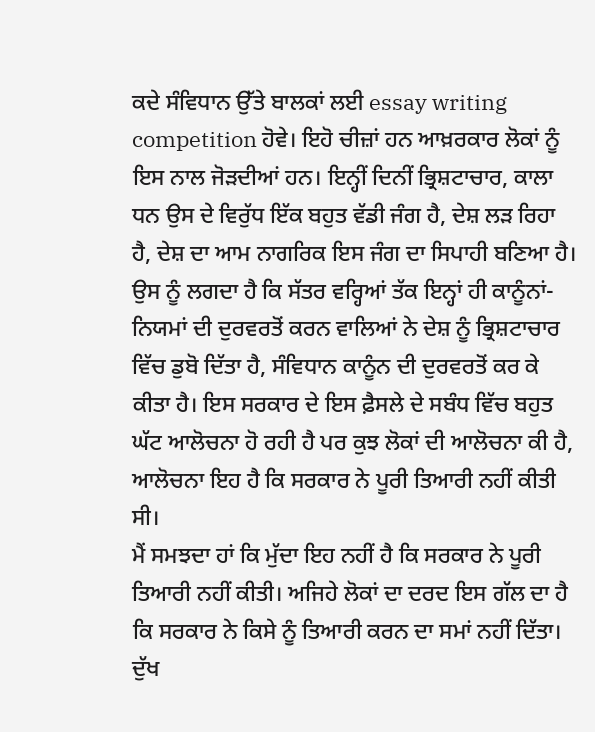ਕਦੇ ਸੰਵਿਧਾਨ ਉੱਤੇ ਬਾਲਕਾਂ ਲਈ essay writing competition ਹੋਵੇ। ਇਹੋ ਚੀਜ਼ਾਂ ਹਨ ਆਖ਼ਰਕਾਰ ਲੋਕਾਂ ਨੂੰ ਇਸ ਨਾਲ ਜੋੜਦੀਆਂ ਹਨ। ਇਨ੍ਹੀਂ ਦਿਨੀਂ ਭ੍ਰਿਸ਼ਟਾਚਾਰ, ਕਾਲਾ ਧਨ ਉਸ ਦੇ ਵਿਰੁੱਧ ਇੱਕ ਬਹੁਤ ਵੱਡੀ ਜੰਗ ਹੈ, ਦੇਸ਼ ਲੜ ਰਿਹਾ ਹੈ, ਦੇਸ਼ ਦਾ ਆਮ ਨਾਗਰਿਕ ਇਸ ਜੰਗ ਦਾ ਸਿਪਾਹੀ ਬਣਿਆ ਹੈ। ਉਸ ਨੂੰ ਲਗਦਾ ਹੈ ਕਿ ਸੱਤਰ ਵਰ੍ਹਿਆਂ ਤੱਕ ਇਨ੍ਹਾਂ ਹੀ ਕਾਨੂੰਨਾਂ-ਨਿਯਮਾਂ ਦੀ ਦੁਰਵਰਤੋਂ ਕਰਨ ਵਾਲਿਆਂ ਨੇ ਦੇਸ਼ ਨੂੰ ਭ੍ਰਿਸ਼ਟਾਚਾਰ ਵਿੱਚ ਡੁਬੋ ਦਿੱਤਾ ਹੈ, ਸੰਵਿਧਾਨ ਕਾਨੂੰਨ ਦੀ ਦੁਰਵਰਤੋਂ ਕਰ ਕੇ ਕੀਤਾ ਹੈ। ਇਸ ਸਰਕਾਰ ਦੇ ਇਸ ਫ਼ੈਸਲੇ ਦੇ ਸਬੰਧ ਵਿੱਚ ਬਹੁਤ ਘੱਟ ਆਲੋਚਨਾ ਹੋ ਰਹੀ ਹੈ ਪਰ ਕੁਝ ਲੋਕਾਂ ਦੀ ਆਲੋਚਨਾ ਕੀ ਹੈ, ਆਲੋਚਨਾ ਇਹ ਹੈ ਕਿ ਸਰਕਾਰ ਨੇ ਪੂਰੀ ਤਿਆਰੀ ਨਹੀਂ ਕੀਤੀ ਸੀ।
ਮੈਂ ਸਮਝਦਾ ਹਾਂ ਕਿ ਮੁੱਦਾ ਇਹ ਨਹੀਂ ਹੈ ਕਿ ਸਰਕਾਰ ਨੇ ਪੂਰੀ ਤਿਆਰੀ ਨਹੀਂ ਕੀਤੀ। ਅਜਿਹੇ ਲੋਕਾਂ ਦਾ ਦਰਦ ਇਸ ਗੱਲ ਦਾ ਹੈ ਕਿ ਸਰਕਾਰ ਨੇ ਕਿਸੇ ਨੂੰ ਤਿਆਰੀ ਕਰਨ ਦਾ ਸਮਾਂ ਨਹੀਂ ਦਿੱਤਾ। ਦੁੱਖ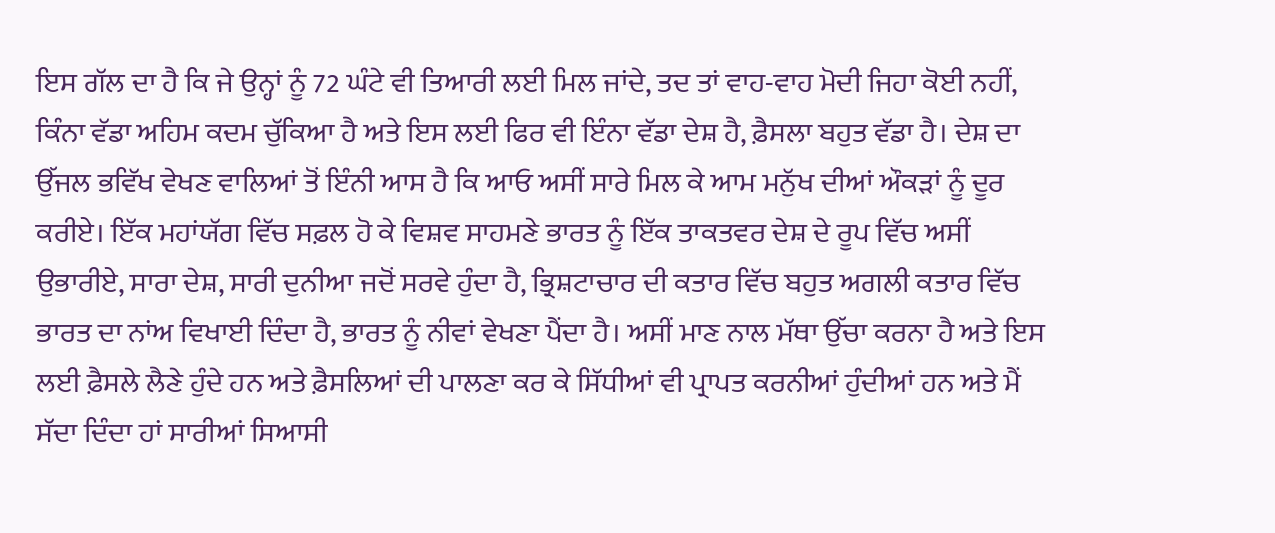ਇਸ ਗੱਲ ਦਾ ਹੈ ਕਿ ਜੇ ਉਨ੍ਹਾਂ ਨੂੰ 72 ਘੰਟੇ ਵੀ ਤਿਆਰੀ ਲਈ ਮਿਲ ਜਾਂਦੇ, ਤਦ ਤਾਂ ਵਾਹ-ਵਾਹ ਮੋਦੀ ਜਿਹਾ ਕੋਈ ਨਹੀਂ, ਕਿੰਨਾ ਵੱਡਾ ਅਹਿਮ ਕਦਮ ਚੁੱਕਿਆ ਹੈ ਅਤੇ ਇਸ ਲਈ ਫਿਰ ਵੀ ਇੰਨਾ ਵੱਡਾ ਦੇਸ਼ ਹੈ, ਫ਼ੈਸਲਾ ਬਹੁਤ ਵੱਡਾ ਹੈ। ਦੇਸ਼ ਦਾ ਉੱਜਲ ਭਵਿੱਖ ਵੇਖਣ ਵਾਲਿਆਂ ਤੋਂ ਇੰਨੀ ਆਸ ਹੈ ਕਿ ਆਓ ਅਸੀਂ ਸਾਰੇ ਮਿਲ ਕੇ ਆਮ ਮਨੁੱਖ ਦੀਆਂ ਔਕੜਾਂ ਨੂੰ ਦੂਰ ਕਰੀਏ। ਇੱਕ ਮਹਾਂਯੱਗ ਵਿੱਚ ਸਫ਼ਲ ਹੋ ਕੇ ਵਿਸ਼ਵ ਸਾਹਮਣੇ ਭਾਰਤ ਨੂੰ ਇੱਕ ਤਾਕਤਵਰ ਦੇਸ਼ ਦੇ ਰੂਪ ਵਿੱਚ ਅਸੀਂ ਉਭਾਰੀਏ, ਸਾਰਾ ਦੇਸ਼, ਸਾਰੀ ਦੁਨੀਆ ਜਦੋਂ ਸਰਵੇ ਹੁੰਦਾ ਹੈ, ਭ੍ਰਿਸ਼ਟਾਚਾਰ ਦੀ ਕਤਾਰ ਵਿੱਚ ਬਹੁਤ ਅਗਲੀ ਕਤਾਰ ਵਿੱਚ ਭਾਰਤ ਦਾ ਨਾਂਅ ਵਿਖਾਈ ਦਿੰਦਾ ਹੈ, ਭਾਰਤ ਨੂੰ ਨੀਵਾਂ ਵੇਖਣਾ ਪੈਂਦਾ ਹੈ। ਅਸੀਂ ਮਾਣ ਨਾਲ ਮੱਥਾ ਉੱਚਾ ਕਰਨਾ ਹੈ ਅਤੇ ਇਸ ਲਈ ਫ਼ੈਸਲੇ ਲੈਣੇ ਹੁੰਦੇ ਹਨ ਅਤੇ ਫ਼ੈਸਲਿਆਂ ਦੀ ਪਾਲਣਾ ਕਰ ਕੇ ਸਿੱਧੀਆਂ ਵੀ ਪ੍ਰਾਪਤ ਕਰਨੀਆਂ ਹੁੰਦੀਆਂ ਹਨ ਅਤੇ ਮੈਂ ਸੱਦਾ ਦਿੰਦਾ ਹਾਂ ਸਾਰੀਆਂ ਸਿਆਸੀ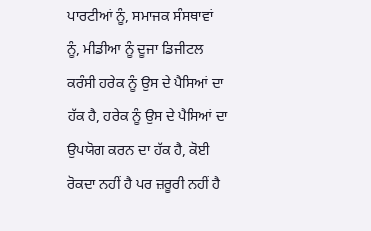ਪਾਰਟੀਆਂ ਨੂੰ, ਸਮਾਜਕ ਸੰਸਥਾਵਾਂ ਨੂੰ, ਮੀਡੀਆ ਨੂੰ ਦੂਜਾ ਡਿਜੀਟਲ ਕਰੰਸੀ ਹਰੇਕ ਨੂੰ ਉਸ ਦੇ ਪੈਸਿਆਂ ਦਾ ਹੱਕ ਹੈ, ਹਰੇਕ ਨੂੰ ਉਸ ਦੇ ਪੈਸਿਆਂ ਦਾ ਉਪਯੋਗ ਕਰਨ ਦਾ ਹੱਕ ਹੈ, ਕੋਈ ਰੋਕਦਾ ਨਹੀਂ ਹੈ ਪਰ ਜ਼ਰੂਰੀ ਨਹੀਂ ਹੈ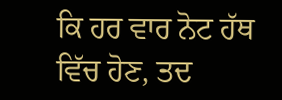ਕਿ ਹਰ ਵਾਰ ਨੋਟ ਹੱਥ ਵਿੱਚ ਹੋਣ, ਤਦ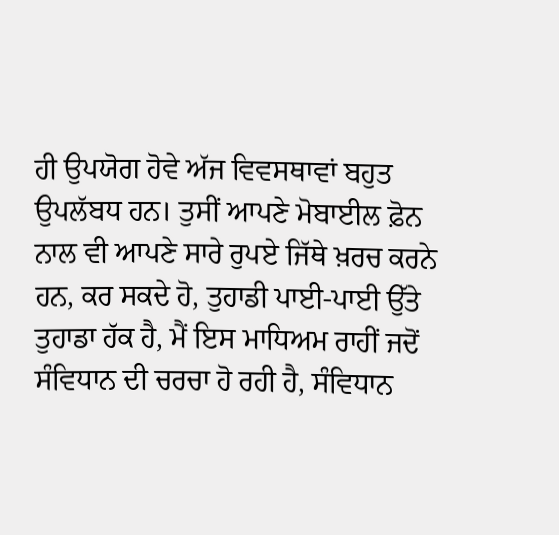ਹੀ ਉਪਯੋਗ ਹੋਵੇ ਅੱਜ ਵਿਵਸਥਾਵਾਂ ਬਹੁਤ ਉਪਲੱਬਧ ਹਨ। ਤੁਸੀਂ ਆਪਣੇ ਮੋਬਾਈਲ ਫ਼ੋਨ ਨਾਲ ਵੀ ਆਪਣੇ ਸਾਰੇ ਰੁਪਏ ਜਿੱਥੇ ਖ਼ਰਚ ਕਰਨੇ ਹਨ, ਕਰ ਸਕਦੇ ਹੋ, ਤੁਹਾਡੀ ਪਾਈ-ਪਾਈ ਉੱਤੇ ਤੁਹਾਡਾ ਹੱਕ ਹੈ, ਮੈਂ ਇਸ ਮਾਧਿਅਮ ਰਾਹੀਂ ਜਦੋਂ ਸੰਵਿਧਾਨ ਦੀ ਚਰਚਾ ਹੋ ਰਹੀ ਹੈ, ਸੰਵਿਧਾਨ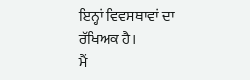ਇਨ੍ਹਾਂ ਵਿਵਸਥਾਵਾਂ ਦਾ ਰੱਖਿਅਕ ਹੈ।
ਮੈਂ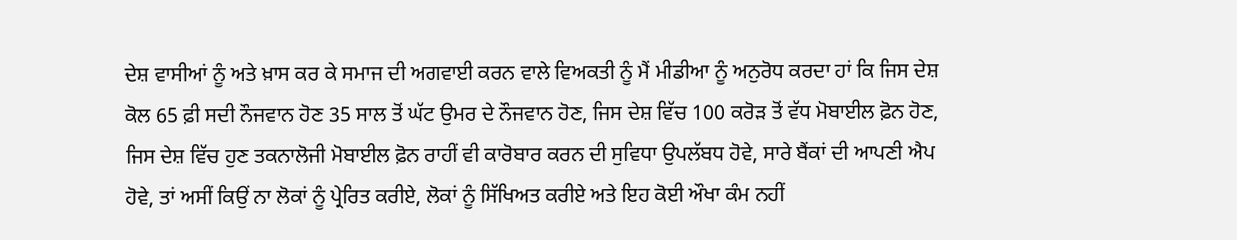ਦੇਸ਼ ਵਾਸੀਆਂ ਨੂੰ ਅਤੇ ਖ਼ਾਸ ਕਰ ਕੇ ਸਮਾਜ ਦੀ ਅਗਵਾਈ ਕਰਨ ਵਾਲੇ ਵਿਅਕਤੀ ਨੂੰ ਮੈਂ ਮੀਡੀਆ ਨੂੰ ਅਨੁਰੋਧ ਕਰਦਾ ਹਾਂ ਕਿ ਜਿਸ ਦੇਸ਼ ਕੋਲ 65 ਫ਼ੀ ਸਦੀ ਨੌਜਵਾਨ ਹੋਣ 35 ਸਾਲ ਤੋਂ ਘੱਟ ਉਮਰ ਦੇ ਨੌਜਵਾਨ ਹੋਣ, ਜਿਸ ਦੇਸ਼ ਵਿੱਚ 100 ਕਰੋੜ ਤੋਂ ਵੱਧ ਮੋਬਾਈਲ ਫ਼ੋਨ ਹੋਣ, ਜਿਸ ਦੇਸ਼ ਵਿੱਚ ਹੁਣ ਤਕਨਾਲੋਜੀ ਮੋਬਾਈਲ ਫ਼ੋਨ ਰਾਹੀਂ ਵੀ ਕਾਰੋਬਾਰ ਕਰਨ ਦੀ ਸੁਵਿਧਾ ਉਪਲੱਬਧ ਹੋਵੇ, ਸਾਰੇ ਬੈਂਕਾਂ ਦੀ ਆਪਣੀ ਐਪ ਹੋਵੇ, ਤਾਂ ਅਸੀਂ ਕਿਉਂ ਨਾ ਲੋਕਾਂ ਨੂੰ ਪ੍ਰੇਰਿਤ ਕਰੀਏ, ਲੋਕਾਂ ਨੂੰ ਸਿੱਖਿਅਤ ਕਰੀਏ ਅਤੇ ਇਹ ਕੋਈ ਔਖਾ ਕੰਮ ਨਹੀਂ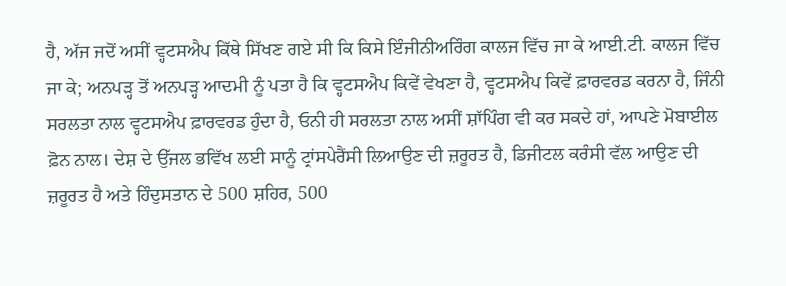ਹੈ, ਅੱਜ ਜਦੋਂ ਅਸੀਂ ਵ੍ਹਟਸਐਪ ਕਿੱਥੇ ਸਿੱਖਣ ਗਏ ਸੀ ਕਿ ਕਿਸੇ ਇੰਜੀਨੀਅਰਿੰਗ ਕਾਲਜ ਵਿੱਚ ਜਾ ਕੇ ਆਈ.ਟੀ. ਕਾਲਜ ਵਿੱਚ ਜਾ ਕੇ; ਅਨਪੜ੍ਹ ਤੋਂ ਅਨਪੜ੍ਹ ਆਦਮੀ ਨੂੰ ਪਤਾ ਹੈ ਕਿ ਵ੍ਹਟਸਐਪ ਕਿਵੇਂ ਵੇਖਣਾ ਹੈ, ਵ੍ਹਟਸਐਪ ਕਿਵੇਂ ਫ਼ਾਰਵਰਡ ਕਰਨਾ ਹੈ, ਜਿੰਨੀ ਸਰਲਤਾ ਨਾਲ ਵ੍ਹਟਸਐਪ ਫ਼ਾਰਵਰਡ ਹੁੰਦਾ ਹੈ, ਓਨੀ ਹੀ ਸਰਲਤਾ ਨਾਲ ਅਸੀਂ ਸ਼ਾੱਪਿੰਗ ਵੀ ਕਰ ਸਕਦੇ ਹਾਂ, ਆਪਣੇ ਮੋਬਾਈਲ ਫ਼ੋਨ ਨਾਲ। ਦੇਸ਼ ਦੇ ਉੱਜਲ ਭਵਿੱਖ ਲਈ ਸਾਨੂੰ ਟ੍ਰਾਂਸਪੇਰੈਂਸੀ ਲਿਆਉਣ ਦੀ ਜ਼ਰੂਰਤ ਹੈ, ਡਿਜੀਟਲ ਕਰੰਸੀ ਵੱਲ ਆਉਣ ਦੀ ਜ਼ਰੂਰਤ ਹੈ ਅਤੇ ਹਿੰਦੁਸਤਾਨ ਦੇ 500 ਸ਼ਹਿਰ, 500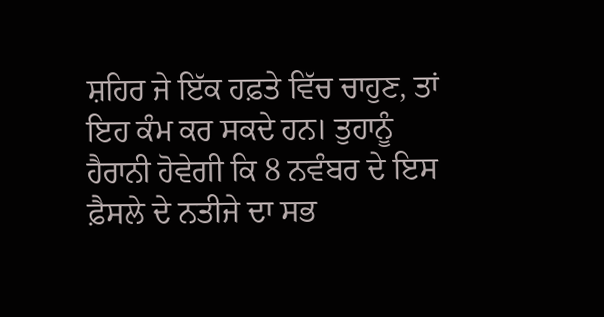ਸ਼ਹਿਰ ਜੇ ਇੱਕ ਹਫ਼ਤੇ ਵਿੱਚ ਚਾਹੁਣ, ਤਾਂ ਇਹ ਕੰਮ ਕਰ ਸਕਦੇ ਹਨ। ਤੁਹਾਨੂੰ ਹੈਰਾਨੀ ਹੋਵੇਗੀ ਕਿ 8 ਨਵੰਬਰ ਦੇ ਇਸ ਫ਼ੈਸਲੇ ਦੇ ਨਤੀਜੇ ਦਾ ਸਭ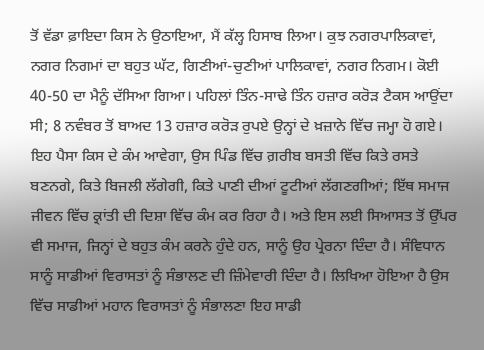ਤੋਂ ਵੱਡਾ ਫ਼ਾਇਦਾ ਕਿਸ ਨੇ ਉਠਾਇਆ, ਮੈਂ ਕੱਲ੍ਹ ਹਿਸਾਬ ਲਿਆ। ਕੁਝ ਨਗਰਪਾਲਿਕਾਵਾਂ, ਨਗਰ ਨਿਗਮਾਂ ਦਾ ਬਹੁਤ ਘੱਟ, ਗਿਣੀਆਂ-ਚੁਣੀਆਂ ਪਾਲਿਕਾਵਾਂ, ਨਗਰ ਨਿਗਮ। ਕੋਈ 40-50 ਦਾ ਮੈਨੂੰ ਦੱਸਿਆ ਗਿਆ। ਪਹਿਲਾਂ ਤਿੰਨ-ਸਾਢੇ ਤਿੰਨ ਹਜ਼ਾਰ ਕਰੋੜ ਟੈਕਸ ਆਉਂਦਾ ਸੀ; 8 ਨਵੰਬਰ ਤੋਂ ਬਾਅਦ 13 ਹਜ਼ਾਰ ਕਰੋੜ ਰੁਪਏ ਉਨ੍ਹਾਂ ਦੇ ਖ਼ਜ਼ਾਨੇ ਵਿੱਚ ਜਮ੍ਹਾ ਹੋ ਗਏ। ਇਹ ਪੈਸਾ ਕਿਸ ਦੇ ਕੰਮ ਆਵੇਗਾ, ਉਸ ਪਿੰਡ ਵਿੱਚ ਗ਼ਰੀਬ ਬਸਤੀ ਵਿੱਚ ਕਿਤੇ ਰਸਤੇ ਬਣਨਗੇ, ਕਿਤੇ ਬਿਜਲੀ ਲੱਗੇਗੀ, ਕਿਤੇ ਪਾਣੀ ਦੀਆਂ ਟੂਟੀਆਂ ਲੱਗਣਗੀਆਂ; ਇੱਥ ਸਮਾਜ ਜੀਵਨ ਵਿੱਚ ਕ੍ਰਾਂਤੀ ਦੀ ਦਿਸ਼ਾ ਵਿੱਚ ਕੰਮ ਕਰ ਰਿਹਾ ਹੈ। ਅਤੇ ਇਸ ਲਈ ਸਿਆਸਤ ਤੋਂ ਉੱਪਰ ਵੀ ਸਮਾਜ, ਜਿਨ੍ਹਾਂ ਦੇ ਬਹੁਤ ਕੰਮ ਕਰਨੇ ਹੁੰਦੇ ਹਨ, ਸਾਨੂੰ ਉਹ ਪ੍ਰੇਰਨਾ ਦਿੰਦਾ ਹੈ। ਸੰਵਿਧਾਨ ਸਾਨੂੰ ਸਾਡੀਆਂ ਵਿਰਾਸਤਾਂ ਨੂੰ ਸੰਭਾਲਣ ਦੀ ਜ਼ਿੰਮੇਵਾਰੀ ਦਿੰਦਾ ਹੈ। ਲਿਖਿਆ ਹੋਇਆ ਹੈ ਉਸ ਵਿੱਚ ਸਾਡੀਆਂ ਮਹਾਨ ਵਿਰਾਸਤਾਂ ਨੂੰ ਸੰਭਾਲਣਾ ਇਹ ਸਾਡੀ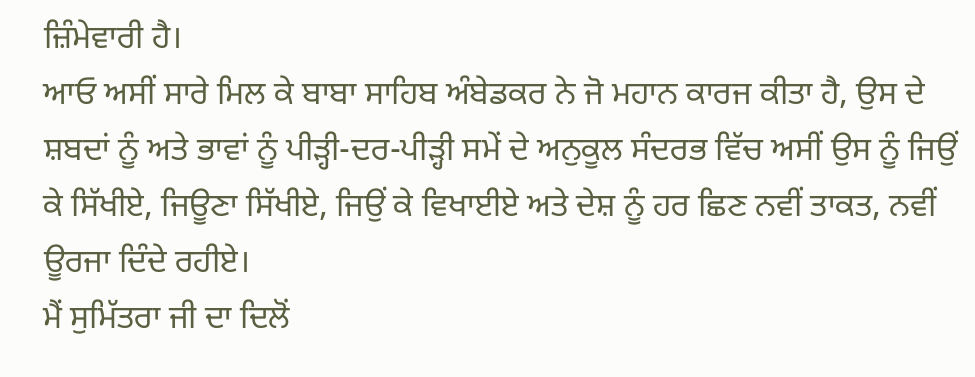ਜ਼ਿੰਮੇਵਾਰੀ ਹੈ।
ਆਓ ਅਸੀਂ ਸਾਰੇ ਮਿਲ ਕੇ ਬਾਬਾ ਸਾਹਿਬ ਅੰਬੇਡਕਰ ਨੇ ਜੋ ਮਹਾਨ ਕਾਰਜ ਕੀਤਾ ਹੈ, ਉਸ ਦੇ ਸ਼ਬਦਾਂ ਨੂੰ ਅਤੇ ਭਾਵਾਂ ਨੂੰ ਪੀੜ੍ਹੀ-ਦਰ-ਪੀੜ੍ਹੀ ਸਮੇਂ ਦੇ ਅਨੁਕੂਲ ਸੰਦਰਭ ਵਿੱਚ ਅਸੀਂ ਉਸ ਨੂੰ ਜਿਉਂ ਕੇ ਸਿੱਖੀਏ, ਜਿਊਣਾ ਸਿੱਖੀਏ, ਜਿਉਂ ਕੇ ਵਿਖਾਈਏ ਅਤੇ ਦੇਸ਼ ਨੂੰ ਹਰ ਛਿਣ ਨਵੀਂ ਤਾਕਤ, ਨਵੀਂ ਊਰਜਾ ਦਿੰਦੇ ਰਹੀਏ।
ਮੈਂ ਸੁਮਿੱਤਰਾ ਜੀ ਦਾ ਦਿਲੋਂ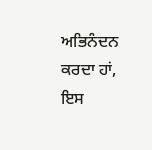ਅਭਿਨੰਦਨ ਕਰਦਾ ਹਾਂ, ਇਸ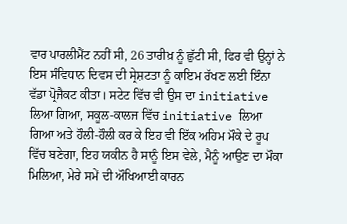ਵਾਰ ਪਾਰਲੀਮੈਂਟ ਨਹੀਂ ਸੀ, 26 ਤਾਰੀਖ਼ ਨੂੰ ਛੁੱਟੀ ਸੀ, ਫਿਰ ਵੀ ਉਨ੍ਹਾਂ ਨੇ ਇਸ ਸੰਵਿਧਾਨ ਦਿਵਸ ਦੀ ਸ੍ਰੇਸ਼ਟਤਾ ਨੂੰ ਕਾਇਮ ਰੱਖਣ ਲਈ ਇੰਨਾ ਵੱਡਾ ਪ੍ਰੋਜੈਕਟ ਕੀਤਾ। ਸਟੇਟ ਵਿੱਚ ਵੀ ਉਸ ਦਾ initiative ਲਿਆ ਗਿਆ, ਸਕੂਲ-ਕਾਲਜ ਵਿੱਚ initiative ਲਿਆ ਗਿਆ ਅਤੇ ਹੌਲੀ-ਹੌਲੀ ਕਰ ਕੇ ਇਹ ਵੀ ਇੱਕ ਅਹਿਮ ਮੌਕੇ ਦੇ ਰੂਪ ਵਿੱਚ ਬਣੇਗਾ, ਇਹ ਯਕੀਨ ਹੈ ਸਾਨੂੰ ਇਸ ਵੇਲੇ, ਮੈਨੂੰ ਆਉਣ ਦਾ ਮੌਕਾ ਮਿਲਿਆ, ਮੇਰੇ ਸਮੇਂ ਦੀ ਔਖਿਆਈ ਕਾਰਨ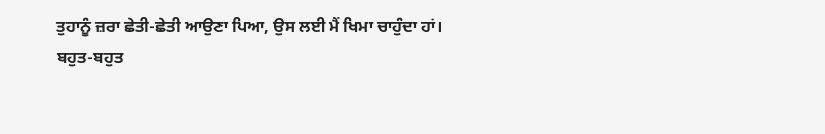ਤੁਹਾਨੂੰ ਜ਼ਰਾ ਛੇਤੀ-ਛੇਤੀ ਆਉਣਾ ਪਿਆ, ਉਸ ਲਈ ਮੈਂ ਖਿਮਾ ਚਾਹੁੰਦਾ ਹਾਂ।
ਬਹੁਤ-ਬਹੁਤ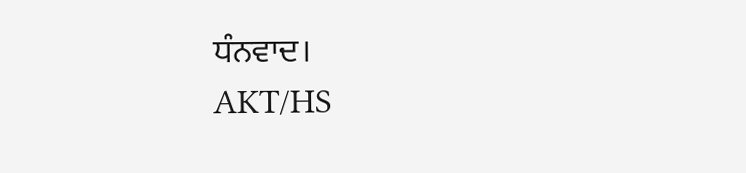ਧੰਨਵਾਦ।
AKT/HS